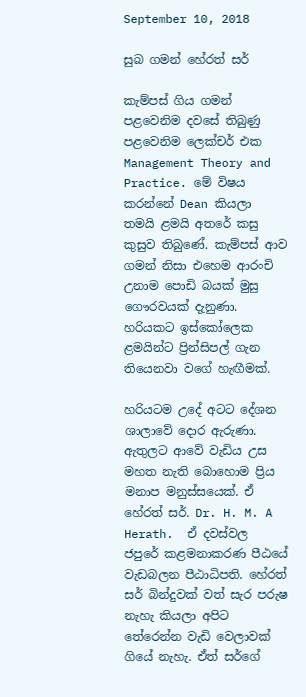September 10, 2018

සුබ ගමන් හේරත් සර්

කැම්පස් ගිය ගමන් පළවෙනිම දවසේ තිබුණු පළවෙනිම ලෙක්චර් එක Management Theory and Practice. මේ විෂය කරන්නේ Dean කියලා තමයි ළමයි අතරේ කසු කුසුව තිබුණේ. කැම්පස් ආව ගමන් නිසා එහෙම ආරංචි උනාම පොඩි බයක් මුසු ගෞරවයක් දැනුණා. හරියකට ඉස්කෝලෙක ළමයින්ට ප්‍රින්සිපල් ගැන තියෙනවා වගේ හැඟීමක්.

හරියටම උදේ අටට දේශන ශාලාවේ දොර ඇරුණා. ඇතුලට ආවේ වැඩිය උස මහත නැති බොහොම ප්‍රිය මනාප මනුස්සයෙක්. ඒ හේරත් සර්. Dr. H. M. A Herath.  ඒ දවස්වල ජපුරේ කළමනාකරණ පීඨයේ වැඩබලන පීඨාධිපති. හේරත් සර් බින්දුවක් වත් සැර පරුෂ නැහැ කියලා අපිට තේරෙන්න වැඩි වෙලාවක් ගියේ නැහැ. ඒත් සර්ගේ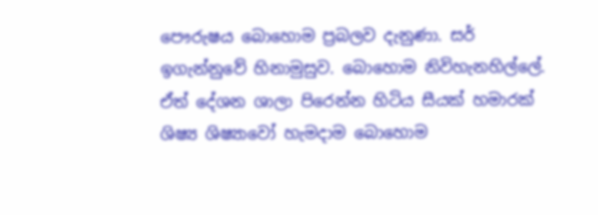පෞරුෂය බොහොම ප්‍රබලව දැනුණා. සර් ඉගැන්නුවේ හිනාමුසුව. බොහොම නිවිහැනහිල්ලේ. ඒත් දේශන ශාලා පිරෙන්න හිටිය සීයක් හමාරක් ශිෂ්‍ය ශිෂ්‍යාවෝ හැමදාම බොහොම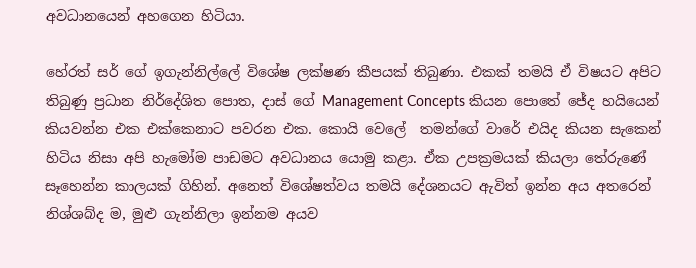අවධානයෙන් අහගෙන හිටියා.

හේරත් සර් ගේ ඉගැන්නිල්ලේ විශේෂ ලක්ෂණ කීපයක් තිබුණා. එකක් තමයි ඒ විෂයට අපිට තිබුණු ප්‍රධාන නිර්දේශිත පොත, දාස් ගේ Management Concepts කියන පොතේ ජේද හයියෙන් කියවන්න එක එක්කෙනාට පවරන එක. කොයි වෙලේ  තමන්ගේ වාරේ එයිද කියන සැකෙන් හිටිය නිසා අපි හැමෝම පාඩමට අවධානය යොමු කළා. ඒක උපක්‍රමයක් කියලා තේරුණේ සෑහෙන්න කාලයක් ගිහින්. අනෙත් විශේෂත්වය තමයි දේශනයට ඇවිත් ඉන්න අය අතරෙන් නිශ්ශබ්ද ම, මුළු ගැන්නිලා ඉන්නම අයව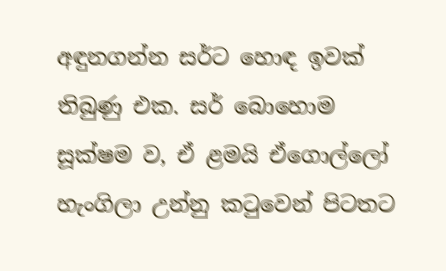අඳුනගන්න සර්ට හොඳ ඉවක් තිබුණු එක. සර් බොහොම සූක්ෂම ව, ඒ ළමයි ඒගොල්ලෝ හැංගිලා උන්නු කටුවෙන් පිටතට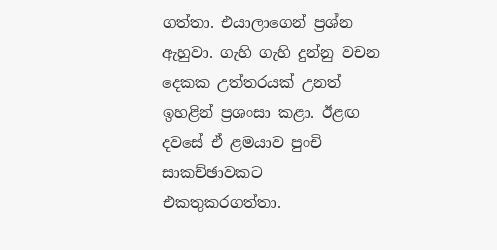ගත්තා. එයාලාගෙන් ප්‍රශ්න ඇහුවා. ගැහි ගැහි දුන්නු වචන දෙකක උත්තරයක් උනත් ඉහළින් ප්‍රශංසා කළා. ඊළඟ දවසේ ඒ ළමයාව පුංචි සාකච්ඡාවකට එකතුකරගත්තා.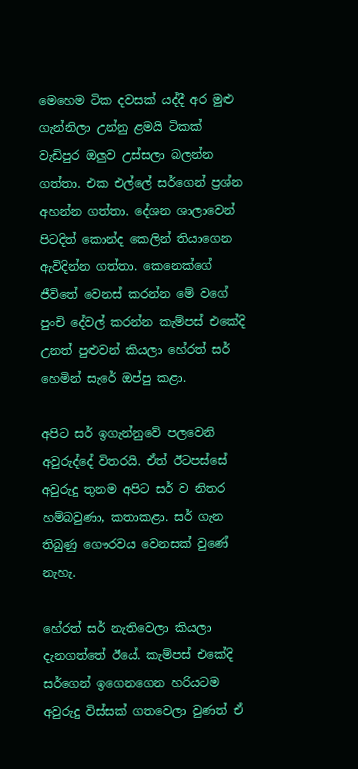මෙහෙම ටික දවසක් යද්දී අර මුළු ගැන්නිලා උන්නු ළමයි ටිකක් වැඩිපුර ඔලුව උස්සලා බලන්න ගත්තා. එක එල්ලේ සර්ගෙන් ප්‍රශ්න අහන්න ගත්තා. දේශන ශාලාවෙන් පිටදිත් කොන්ද කෙලින් තියාගෙන ඇවිදින්න ගත්තා. කෙනෙක්ගේ ජීවිතේ වෙනස් කරන්න මේ වගේ පුංචි දේවල් කරන්න කැම්පස් එකේදි උනත් පුළුවන් කියලා හේරත් සර් හෙමින් සැරේ ඔප්පු කළා.

අපිට සර් ඉගැන්නුවේ පලවෙනි අවුරුද්දේ විතරයි. ඒත් ඊටපස්සේ අවුරුදු තුනම අපිට සර් ව නිතර හම්බවුණා, කතාකළා. සර් ගැන තිබුණු ගෞරවය වෙනසක් වුණේ නැහැ.

හේරත් සර් නැතිවෙලා කියලා දැනගත්තේ ඊයේ. කැම්පස් එකේදි සර්ගෙන් ඉගෙනගෙන හරියටම අවුරුදු විස්සක් ගතවෙලා වුණත් ඒ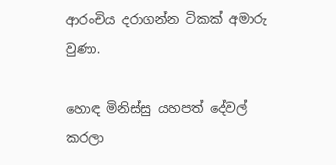ආරංචිය දරාගන්න ටිකක් අමාරු වුණා.

හොඳ මිනිස්සු යහපත් දේවල් කරලා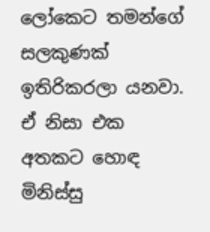ලෝකෙට තමන්ගේ සලකුණක් ඉතිරිකරලා යනවා. ඒ නිසා එක අතකට හොඳ මිනිස්සු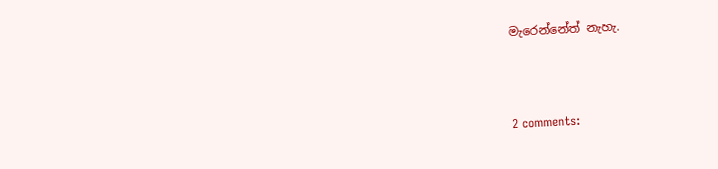මැරෙන්නේත් නැහැ.



2 comments: